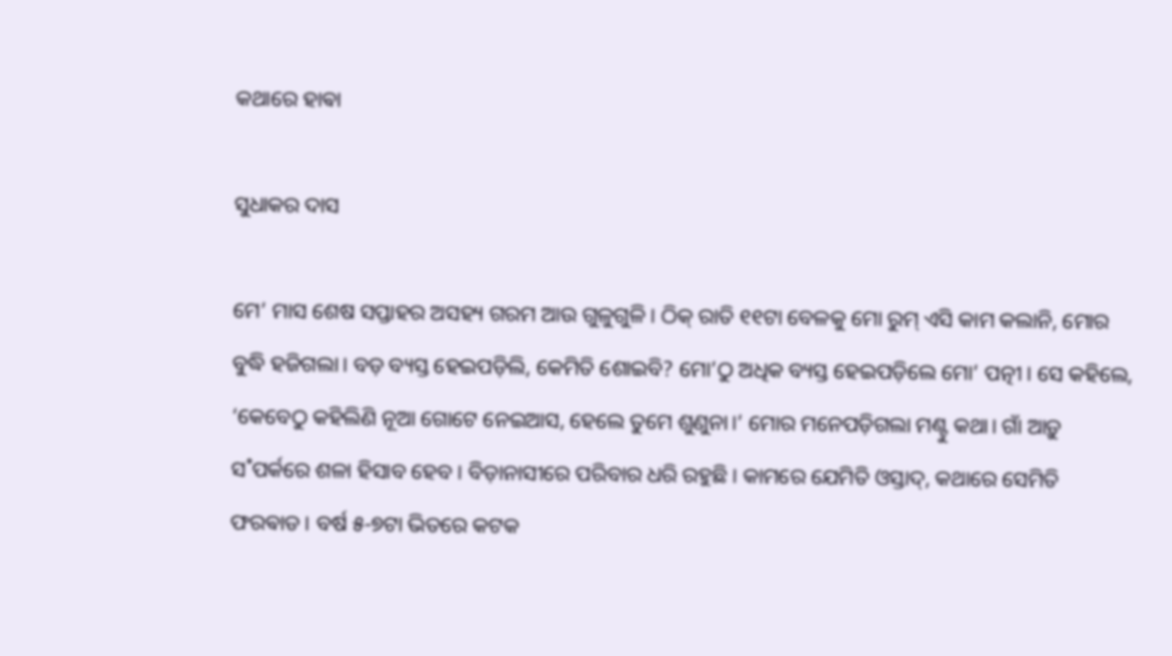କଥାରେ ହାଵା

ସୁଧାକର ଦାସ

ମେ’ ମାସ ଶେଷ ସପ୍ତାହର ଅସହ୍ୟ ଗରମ ଆଉ ଗୁଳୁଗୁଳି। ଠିକ୍‌ ରାତି ୧୧ଟା ବେଳକୁ ମୋ ରୁମ୍‌ ଏସି କାମ କଲାନି, ମୋର ବୁଦ୍ଧି ହଜିଗଲା। ବଡ଼ ବ୍ୟସ୍ତ ହେଇପଡ଼ିଲି, କେମିତି ଶୋଇବି? ମୋ’ଠୁ ଅଧିକ ବ୍ୟସ୍ତ ହେଇପଡ଼ିଲେ ମୋ’ ପତ୍ନୀ। ସେ କହି‌ଲେ, ‘କେବେଠୁ କହିଲିଣି ନୂଆ ଗୋଟେ ନେଇଆସ, ହେଲେ ତୁମେ ଶୁଣୁନା।’ ମୋର ମନେପଡ଼ିଗଲା ମଣ୍ଟୁ କଥା। ଗାଁ ଆଡ଼ୁ ସ˚ପର୍କରେ ଶଳା ହିସାବ ହେବ। ବିଡ଼ାନାସୀରେ ପରିବାର ଧରି ରହୁଛି। କାମରେ ଯେମିତି ଓସ୍ତାଦ୍‌, କଥାରେ ସେମିତି ଫରଵାଡ। ବର୍ଷ ୫-୭ଟା ଭିତରେ କଟକ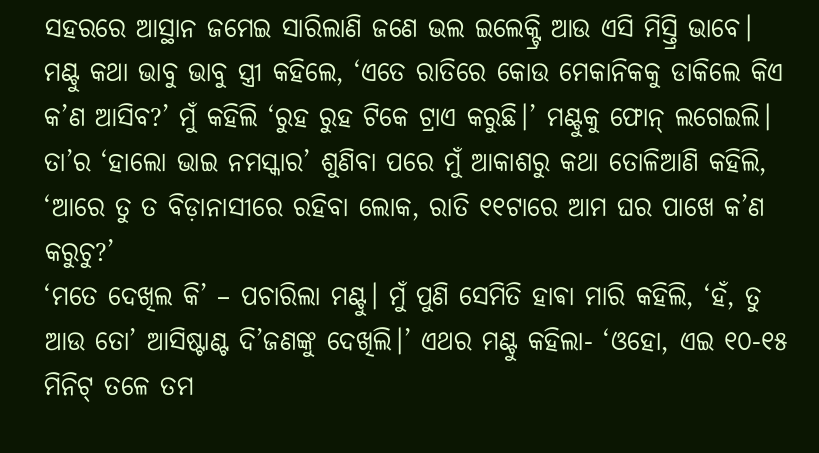ସହରରେ ଆସ୍ଥାନ ଜମେଇ ସାରିଲାଣି ଜଣେ ଭଲ ଇଲେକ୍ଟ୍ରି ଆଉ ଏସି ମିସ୍ତ୍ରି ଭାବେ। ମଣ୍ଟୁ କଥା ଭାବୁ ଭାବୁ ସ୍ତ୍ରୀ କହିଲେ, ‘ଏତେ ରାତିରେ କୋଉ ମେକାନିକକୁ ଡାକିଲେ କିଏ କ’ଣ ଆସିବ?’ ମୁଁ କହିଲି ‘ରୁହ ରୁହ ଟିକେ ଟ୍ରାଏ କରୁଛି।’ ମଣ୍ଟୁକୁ ଫୋନ୍‌ ଲଗେଇଲି। ତା’ର ‘ହାଲୋ ଭାଇ ନମସ୍କାର’ ଶୁଣିବା ପରେ ମୁଁ ଆକାଶରୁ କଥା ତୋଳିଆଣି କହିଲି, ‘ଆରେ ତୁ ତ ବିଡ଼ାନାସୀରେ ରହିବା ଲୋକ, ରାତି ୧୧ଟାରେ ଆମ ଘର ପାଖେ କ’ଣ କରୁଚୁ?’
‘ମତେ ଦେଖିଲ କି’ – ପଚାରିଲା ମଣ୍ଟୁ। ମୁଁ ପୁଣି ସେମିତି ହାଵା ମାରି କହିଲି, ‘ହଁ, ତୁ ଆଉ ତୋ’ ଆସିଷ୍ଟାଣ୍ଟ ଦି’ଜଣଙ୍କୁ ଦେଖିଲି।’ ଏଥର ମଣ୍ଟୁ କହିଲା- ‘ଓହୋ, ଏଇ ୧୦-୧୫ ମିନିଟ୍‌ ତଳେ ତମ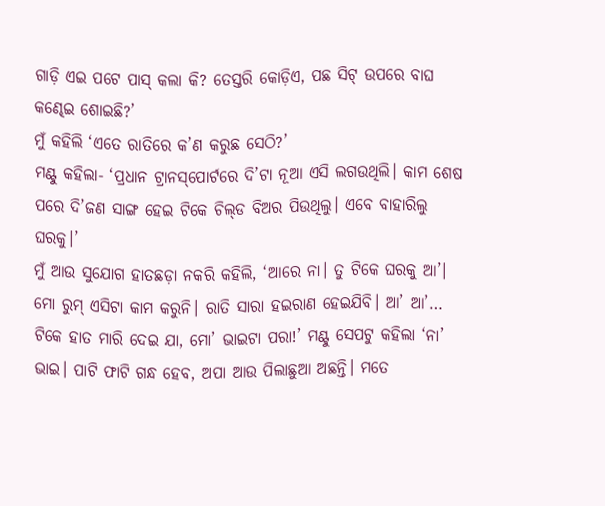ଗାଡ଼ି ଏଇ ପଟେ ପାସ୍‌ କଲା କି? ତେସ୍ତରି କୋଡ଼ିଏ, ପଛ ସିଟ୍‌ ଉପରେ ବାଘ କଣ୍ଢେଇ ଶୋଇଛି?’
ମୁଁ କହିଲି ‘ଏତେ ରାତିରେ କ’ଣ କରୁଛ ସେଠି?’
ମଣ୍ଟୁ କହିଲା- ‘ପ୍ରଧାନ ଟ୍ରାନସ୍‌ପୋର୍ଟରେ ଦି’ଟା ନୂଆ ଏସି ଲଗଉଥିଲି। କାମ ଶେଷ ପରେ ଦି’ଜଣ ସାଙ୍ଗ ହେଇ ଟିକେ ଚିଲ୍‌ଡ ବିଅର ପିଉଥିଲୁ। ଏବେ ବାହାରିଲୁ ଘରକୁ।’
ମୁଁ ଆଉ ସୁଯୋଗ ହାତଛଡ଼ା ନକରି କହିଲି, ‘ଆରେ ନା। ତୁ ଟିକେ ଘରକୁ ଆ’। ମୋ ରୁମ୍‌ ଏସିଟା କାମ କରୁନି। ରାତି ସାରା ହଇରାଣ ହେଇଯିବି। ଆ’ ଆ’… ଟିକେ ହାତ ମାରି ଦେଇ ଯା, ମୋ’ ଭାଇଟା ପରା!’ ମଣ୍ଟୁ ସେପଟୁ କହିଲା ‘ନା’ ଭାଇ। ପାଟି ଫାଟି ଗନ୍ଧ ହେବ, ଅପା ଆଉ ପିଲାଛୁଆ ଅଛନ୍ତି। ମତେ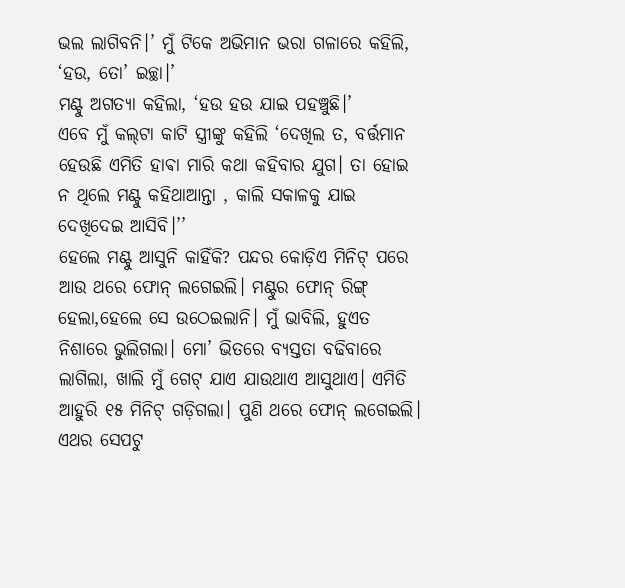ଭଲ ଲାଗିବନି।’ ମୁଁ ଟିକେ ଅଭିମାନ ଭରା ଗଳାରେ କହିଲି, ‘ହଉ, ତୋ’ ଇଚ୍ଛା।’
ମଣ୍ଟୁ ଅଗତ୍ୟା କହିଲା, ‘ହଉ ହଉ ଯାଇ ପହଞ୍ଚୁଛି।’
ଏବେ ମୁଁ କଲ୍‌ଟା କାଟି ସ୍ତ୍ରୀଙ୍କୁ କହିଲି ‘ଦେଖିଲ ତ, ବର୍ତ୍ତମାନ ହେଉଛି ଏମିତି ହାଵା ମାରି କଥା କହିବାର ଯୁଗ। ତା ହୋଇ ନ ଥିଲେ ମଣ୍ଟୁ କହିଥାଆନ୍ତା , କାଲି ସକାଳକୁ ଯାଇ ଦେଖିଦେଇ ଆସିବି।’’
ହେଲେ ମଣ୍ଟୁ ଆସୁନି କାହିଁକି? ପନ୍ଦର କୋଡ଼ିଏ ମିନିଟ୍‌ ପରେ ଆଉ ଥରେ ଫୋନ୍‌ ଲଗେଇଲି। ମଣ୍ଟୁର ଫୋନ୍‌ ରିଙ୍ଗ୍‌ ହେଲା,ହେଲେ ସେ ଉଠେଇଲାନି। ମୁଁ ଭାବିଲି, ହୁଏତ ନିଶାରେ ଭୁଲିଗଲା। ମୋ’ ଭିତରେ ବ୍ୟସ୍ତତା ବଢିବାରେ ଲାଗିଲା, ଖାଲି ମୁଁ ଗେଟ୍‌ ଯାଏ ଯାଉଥାଏ ଆସୁଥାଏ। ଏମିତି ଆହୁରି ୧୫ ମିନିଟ୍‌ ଗଡ଼ିଗଲା। ପୁଣି ଥରେ ଫୋନ୍‌ ଲଗେଇଲି। ଏଥର ସେପଟୁ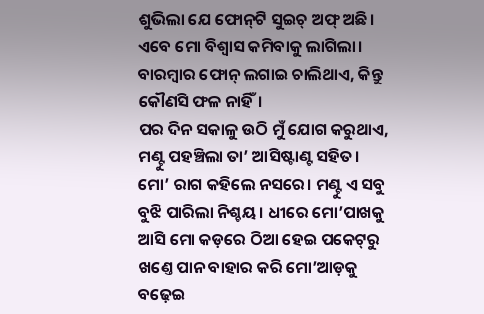ଶୁଭିଲା ଯେ ଫୋନ୍‌ଟି ସୁଇଚ୍‌ ଅଫ୍‌ ଅଛି। ଏବେ ମୋ ବିଶ୍ବାସ କମିବାକୁ ଲାଗିଲା। ବାରମ୍ବାର ଫୋନ୍‌ ଲଗାଇ ଚାଲିଥାଏ, କିନ୍ତୁ କୌଣସି ଫଳ ନାହିଁ।
ପର ଦିନ ସକାଳୁ ଉଠି ମୁଁ ଯୋଗ କରୁଥାଏ, ମଣ୍ଟୁ ପହଞ୍ଚିଲା ତା’ ଆସିଷ୍ଟାଣ୍ଟ ସହିତ। ମୋ’ ରାଗ କହିଲେ ନସରେ। ମଣ୍ଟୁ ଏ ସବୁ ବୁଝି ପାରିଲା ନିଶ୍ଚୟ। ଧୀରେ ମୋ’ପାଖକୁ ଆସି ମୋ କଡ଼ରେ ଠିଆ ହେଇ ପକେଟ୍‌ରୁ ଖଣ୍ତେ ପାନ ବାହାର କରି ମୋ’ଆଡ଼କୁ ବଢ଼େଇ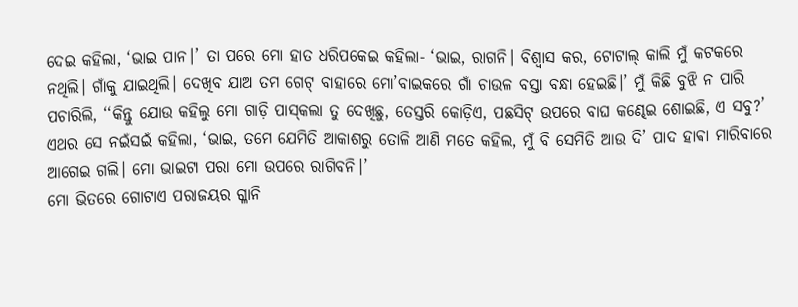ଦେଇ କହିଲା, ‘ଭାଇ ପାନ।’ ତା ପରେ ମୋ ହାତ ଧରିପକେଇ କହିଲା- ‘ଭାଇ, ରାଗନି। ବିଶ୍ବାସ କର, ଟୋଟାଲ୍‌ କାଲି ମୁଁ କଟକରେ ନଥିଲି। ଗାଁକୁ ଯାଇଥିଲି। ଦେଖିବ ଯାଅ ତମ ଗେଟ୍‌ ବାହାରେ ମୋ’ବାଇକରେ ଗାଁ ଚାଉଳ ବସ୍ତା ବନ୍ଧା ହେଇଛି।’ ମୁଁ କିଛି ବୁଝି ନ ପାରି ପଚାରିଲି, ‘‘କିନ୍ତୁ ଯୋଉ କହିଲୁ ମୋ ଗାଡ଼ି ପାସ୍‌କଲା ତୁ ଦେଖିଛୁ, ତେସ୍ତରି କୋଡ଼ିଏ, ପଛସିଟ୍‌ ଉପରେ ବାଘ କଣ୍ଢେଇ ଶୋଇଛି, ଏ ସବୁ?’
ଏଥର ସେ ନଇଁସଇଁ କହିଲା, ‘ଭାଇ, ତମେ ଯେମିତି ଆକାଶରୁ ତୋଳି ଆଣି ମତେ କହିଲ, ମୁଁ ବି ସେମିତି ଆଉ ଦି’ ପାଦ ହାଵା ମାରିବାରେ ଆଗେଇ ଗଲି। ମୋ ଭାଇଟା ପରା ମୋ ଉପରେ ରାଗିବନି।’
ମୋ ଭିତରେ ଗୋଟାଏ ପରାଜୟର ଗ୍ଳାନି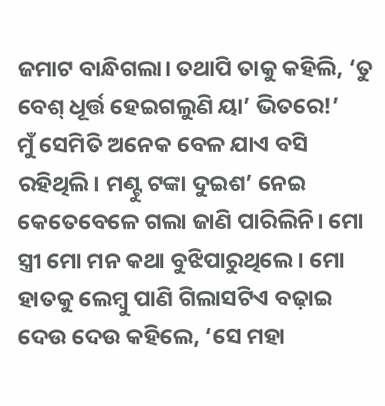ଜମାଟ ବାନ୍ଧିଗଲା। ତଥାପି ତାକୁ କହିଲି, ‘ତୁ ବେଶ୍‌ ଧୂର୍ତ୍ତ ହେଇଗଲୁଣି ୟା’ ଭିତରେ!’
ମୁଁ ସେମିତି ଅନେକ ବେଳ ଯାଏ ବସି ରହିଥିଲି। ମଣ୍ଟୁ ଟଙ୍କା ଦୁଇଶ’ ନେଇ କେତେବେଳେ ଗଲା ଜାଣି ପାରିଲିନି। ମୋ ସ୍ତ୍ରୀ ମୋ ମନ କଥା ବୁଝିପାରୁଥିଲେ। ମୋ ହାତକୁ ଲେମ୍ବୁ ପାଣି ଗିଲାସଟିଏ ବଢ଼ାଇ ଦେଉ ଦେଉ କହିଲେ, ‘ସେ ମହା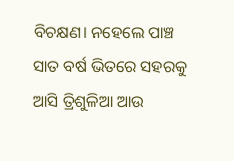ବିଚକ୍ଷଣ। ନହେଲେ ପାଞ୍ଚ ସାତ ବର୍ଷ ଭିତରେ ସହରକୁ ଆସି ତ୍ରିଶୁଳିଆ ଆଉ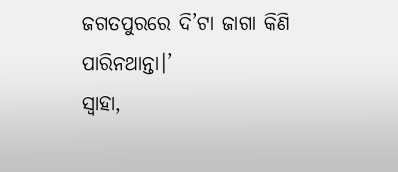ଜଗତପୁରରେ ଦି’ଟା ଜାଗା କିଣି ପାରିନଥାନ୍ତା।’
ସ୍ବାହା,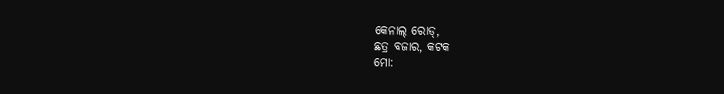କେନାଲ୍‌ ରୋଡ୍‌,
ଛତ୍ର ବଜାର, କଟକ
ମୋ: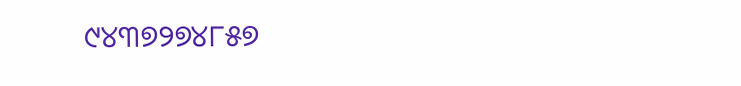୯୪୩୭୨୭୪୮୫୭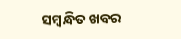ସମ୍ବନ୍ଧିତ ଖବର